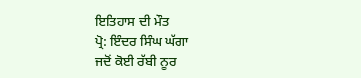ਇਤਿਹਾਸ ਦੀ ਮੌਤ
ਪ੍ਰੋ: ਇੰਦਰ ਸਿੰਘ ਘੱਗਾ
ਜਦੋਂ ਕੋਈ ਰੱਬੀ ਨੂਰ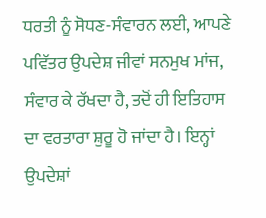ਧਰਤੀ ਨੂੰ ਸੋਧਣ-ਸੰਵਾਰਨ ਲਈ, ਆਪਣੇ ਪਵਿੱਤਰ ਉਪਦੇਸ਼ ਜੀਵਾਂ ਸਨਮੁਖ ਮਾਂਜ, ਸੰਵਾਰ ਕੇ ਰੱਖਦਾ ਹੈ, ਤਦੋਂ ਹੀ ਇਤਿਹਾਸ ਦਾ ਵਰਤਾਰਾ ਸ਼ੁਰੂ ਹੋ ਜਾਂਦਾ ਹੈ। ਇਨ੍ਹਾਂ ਉਪਦੇਸ਼ਾਂ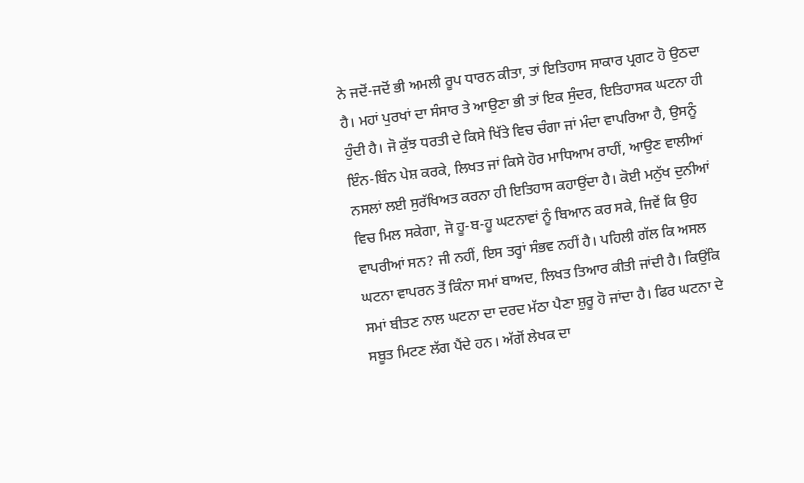ਨੇ ਜਦੋਂ-ਜਦੋਂ ਭੀ ਅਮਲੀ ਰੂਪ ਧਾਰਨ ਕੀਤਾ, ਤਾਂ ਇਤਿਹਾਸ ਸਾਕਾਰ ਪ੍ਰਗਟ ਹੋ ਉਠਦਾ ਹੈ। ਮਹਾਂ ਪੁਰਖਾਂ ਦਾ ਸੰਸਾਰ ਤੇ ਆਉਣਾ ਭੀ ਤਾਂ ਇਕ ਸੁੰਦਰ, ਇਤਿਹਾਸਕ ਘਟਨਾ ਹੀ ਹੁੰਦੀ ਹੈ। ਜੋ ਕੁੱਝ ਧਰਤੀ ਦੇ ਕਿਸੇ ਖਿੱਤੇ ਵਿਚ ਚੰਗਾ ਜਾਂ ਮੰਦਾ ਵਾਪਰਿਆ ਹੈ, ਉਸਨੂੰ ਇੰਨ-ਬਿੰਨ ਪੇਸ਼ ਕਰਕੇ, ਲਿਖਤ ਜਾਂ ਕਿਸੇ ਹੋਰ ਮਾਧਿਆਮ ਰਾਹੀਂ, ਆਉਣ ਵਾਲੀਆਂ ਨਸਲਾਂ ਲਈ ਸੁਰੱਖਿਅਤ ਕਰਨਾ ਹੀ ਇਤਿਹਾਸ ਕਹਾਉਂਦਾ ਹੈ। ਕੋਈ ਮਨੁੱਖ ਦੁਨੀਆਂ ਵਿਚ ਮਿਲ ਸਕੇਗਾ, ਜੋ ਹੂ-ਬ-ਹੂ ਘਟਨਾਵਾਂ ਨੂੰ ਬਿਆਨ ਕਰ ਸਕੇ, ਜਿਵੇਂ ਕਿ ਉਹ ਵਾਪਰੀਆਂ ਸਨ? ਜੀ ਨਹੀਂ, ਇਸ ਤਰ੍ਹਾਂ ਸੰਭਵ ਨਹੀਂ ਹੈ। ਪਹਿਲੀ ਗੱਲ ਕਿ ਅਸਲ ਘਟਨਾ ਵਾਪਰਨ ਤੋਂ ਕਿੰਨਾ ਸਮਾਂ ਬਾਅਦ, ਲਿਖਤ ਤਿਆਰ ਕੀਤੀ ਜਾਂਦੀ ਹੈ। ਕਿਉਂਕਿ ਸਮਾਂ ਬੀਤਣ ਨਾਲ ਘਟਨਾ ਦਾ ਦਰਦ ਮੱਠਾ ਪੈਣਾ ਸ਼ੁਰੂ ਹੋ ਜਾਂਦਾ ਹੈ। ਫਿਰ ਘਟਨਾ ਦੇ ਸਬੂਤ ਮਿਟਣ ਲੱਗ ਪੈਂਦੇ ਹਨ। ਅੱਗੋਂ ਲੇਖਕ ਦਾ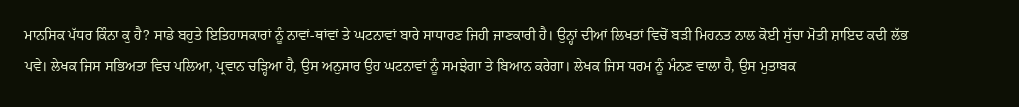ਮਾਨਸਿਕ ਪੱਧਰ ਕਿੰਨਾ ਕੁ ਹੈ? ਸਾਡੇ ਬਹੁਤੇ ਇਤਿਹਾਸਕਾਰਾਂ ਨੂੰ ਨਾਵਾਂ-ਥਾਂਵਾਂ ਤੇ ਘਟਨਾਵਾਂ ਬਾਰੇ ਸਾਧਾਰਣ ਜਿਹੀ ਜਾਣਕਾਰੀ ਹੈ। ਉਨ੍ਹਾਂ ਦੀਆਂ ਲਿਖਤਾਂ ਵਿਚੋਂ ਬੜੀ ਮਿਹਨਤ ਨਾਲ ਕੋਈ ਸੁੱਚਾ ਮੋਤੀ ਸ਼ਾਇਦ ਕਦੀ ਲੱਭ ਪਵੇ। ਲੇਖਕ ਜਿਸ ਸਭਿਅਤਾ ਵਿਚ ਪਲਿਆ, ਪ੍ਰਵਾਨ ਚੜ੍ਹਿਆ ਹੈ, ਉਸ ਅਨੁਸਾਰ ਉਹ ਘਟਨਾਵਾਂ ਨੂੰ ਸਮਝੇਗਾ ਤੇ ਬਿਆਨ ਕਰੇਗਾ। ਲੇਖਕ ਜਿਸ ਧਰਮ ਨੂੰ ਮੰਨਣ ਵਾਲਾ ਹੈ, ਉਸ ਮੁਤਾਬਕ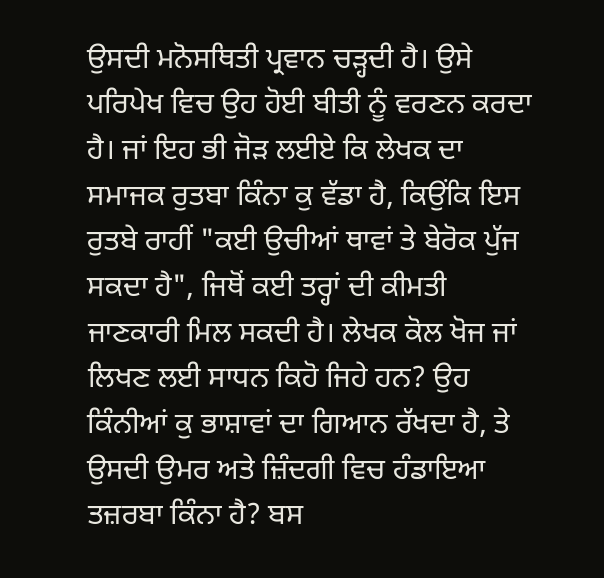ਉਸਦੀ ਮਨੋਸਥਿਤੀ ਪ੍ਰਵਾਨ ਚੜ੍ਹਦੀ ਹੈ। ਉਸੇ ਪਰਿਪੇਖ ਵਿਚ ਉਹ ਹੋਈ ਬੀਤੀ ਨੂੰ ਵਰਣਨ ਕਰਦਾ ਹੈ। ਜਾਂ ਇਹ ਭੀ ਜੋੜ ਲਈਏ ਕਿ ਲੇਖਕ ਦਾ ਸਮਾਜਕ ਰੁਤਬਾ ਕਿੰਨਾ ਕੁ ਵੱਡਾ ਹੈ, ਕਿਉਂਕਿ ਇਸ ਰੁਤਬੇ ਰਾਹੀਂ "ਕਈ ਉਚੀਆਂ ਥਾਵਾਂ ਤੇ ਬੇਰੋਕ ਪੁੱਜ ਸਕਦਾ ਹੈ", ਜਿਥੋਂ ਕਈ ਤਰ੍ਹਾਂ ਦੀ ਕੀਮਤੀ ਜਾਣਕਾਰੀ ਮਿਲ ਸਕਦੀ ਹੈ। ਲੇਖਕ ਕੋਲ ਖੋਜ ਜਾਂ ਲਿਖਣ ਲਈ ਸਾਧਨ ਕਿਹੋ ਜਿਹੇ ਹਨ? ਉਹ ਕਿੰਨੀਆਂ ਕੁ ਭਾਸ਼ਾਵਾਂ ਦਾ ਗਿਆਨ ਰੱਖਦਾ ਹੈ, ਤੇ ਉਸਦੀ ਉਮਰ ਅਤੇ ਜ਼ਿੰਦਗੀ ਵਿਚ ਹੰਡਾਇਆ ਤਜ਼ਰਬਾ ਕਿੰਨਾ ਹੈ? ਬਸ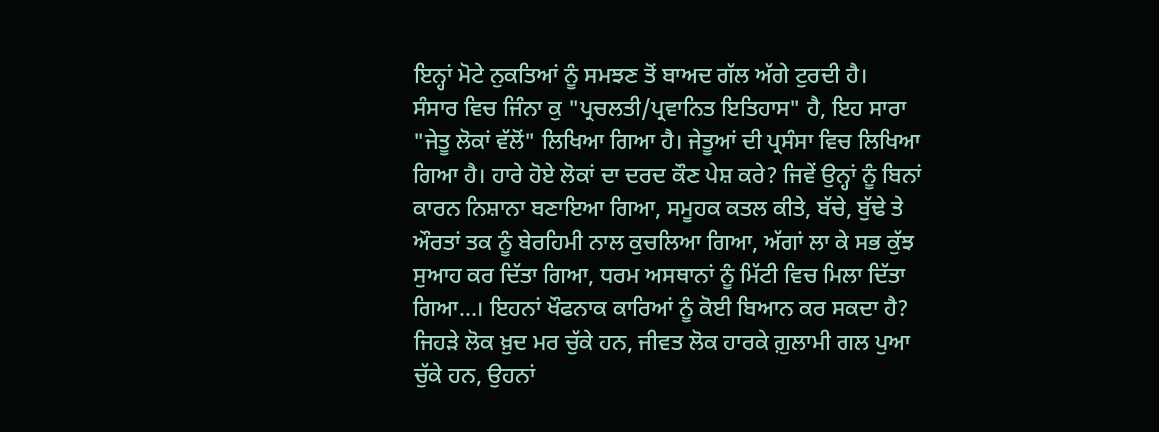ਇਨ੍ਹਾਂ ਮੋਟੇ ਨੁਕਤਿਆਂ ਨੂੰ ਸਮਝਣ ਤੋਂ ਬਾਅਦ ਗੱਲ ਅੱਗੇ ਟੁਰਦੀ ਹੈ।
ਸੰਸਾਰ ਵਿਚ ਜਿੰਨਾ ਕੁ "ਪ੍ਰਚਲਤੀ/ਪ੍ਰਵਾਨਿਤ ਇਤਿਹਾਸ" ਹੈ, ਇਹ ਸਾਰਾ "ਜੇਤੂ ਲੋਕਾਂ ਵੱਲੋਂ" ਲਿਖਿਆ ਗਿਆ ਹੈ। ਜੇਤੂਆਂ ਦੀ ਪ੍ਰਸੰਸਾ ਵਿਚ ਲਿਖਿਆ ਗਿਆ ਹੈ। ਹਾਰੇ ਹੋਏ ਲੋਕਾਂ ਦਾ ਦਰਦ ਕੌਣ ਪੇਸ਼ ਕਰੇ? ਜਿਵੇਂ ਉਨ੍ਹਾਂ ਨੂੰ ਬਿਨਾਂ ਕਾਰਨ ਨਿਸ਼ਾਨਾ ਬਣਾਇਆ ਗਿਆ, ਸਮੂਹਕ ਕਤਲ ਕੀਤੇ, ਬੱਚੇ, ਬੁੱਢੇ ਤੇ ਔਰਤਾਂ ਤਕ ਨੂੰ ਬੇਰਹਿਮੀ ਨਾਲ ਕੁਚਲਿਆ ਗਿਆ, ਅੱਗਾਂ ਲਾ ਕੇ ਸਭ ਕੁੱਝ ਸੁਆਹ ਕਰ ਦਿੱਤਾ ਗਿਆ, ਧਰਮ ਅਸਥਾਨਾਂ ਨੂੰ ਮਿੱਟੀ ਵਿਚ ਮਿਲਾ ਦਿੱਤਾ ਗਿਆ…। ਇਹਨਾਂ ਖੌਫਨਾਕ ਕਾਰਿਆਂ ਨੂੰ ਕੋਈ ਬਿਆਨ ਕਰ ਸਕਦਾ ਹੈ? ਜਿਹੜੇ ਲੋਕ ਖ਼ੁਦ ਮਰ ਚੁੱਕੇ ਹਨ, ਜੀਵਤ ਲੋਕ ਹਾਰਕੇ ਗ਼ੁਲਾਮੀ ਗਲ ਪੁਆ ਚੁੱਕੇ ਹਨ, ਉਹਨਾਂ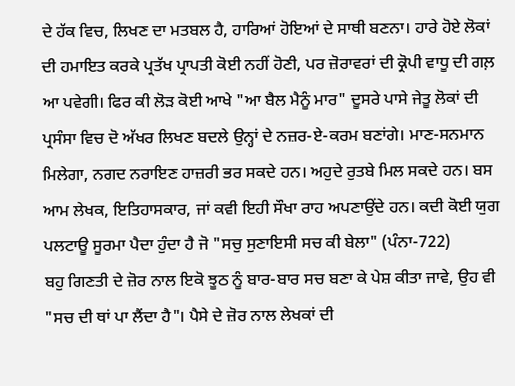ਦੇ ਹੱਕ ਵਿਚ, ਲਿਖਣ ਦਾ ਮਤਬਲ ਹੈ, ਹਾਰਿਆਂ ਹੋਇਆਂ ਦੇ ਸਾਥੀ ਬਣਨਾ। ਹਾਰੇ ਹੋਏ ਲੋਕਾਂ ਦੀ ਹਮਾਇਤ ਕਰਕੇ ਪ੍ਰਤੱਖ ਪ੍ਰਾਪਤੀ ਕੋਈ ਨਹੀਂ ਹੋਣੀ, ਪਰ ਜ਼ੋਰਾਵਰਾਂ ਦੀ ਕ੍ਰੋਪੀ ਵਾਧੂ ਦੀ ਗਲ਼ ਆ ਪਵੇਗੀ। ਫਿਰ ਕੀ ਲੋੜ ਕੋਈ ਆਖੇ "ਆ ਬੈਲ ਮੈਨੂੰ ਮਾਰ" ਦੂਸਰੇ ਪਾਸੇ ਜੇਤੂ ਲੋਕਾਂ ਦੀ ਪ੍ਰਸੰਸਾ ਵਿਚ ਦੋ ਅੱਖਰ ਲਿਖਣ ਬਦਲੇ ਉਨ੍ਹਾਂ ਦੇ ਨਜ਼ਰ-ਏ-ਕਰਮ ਬਣਾਂਗੇ। ਮਾਣ-ਸਨਮਾਨ ਮਿਲੇਗਾ, ਨਗਦ ਨਰਾਇਣ ਹਾਜ਼ਰੀ ਭਰ ਸਕਦੇ ਹਨ। ਅਹੁਦੇ ਰੁਤਬੇ ਮਿਲ ਸਕਦੇ ਹਨ। ਬਸ ਆਮ ਲੇਖਕ, ਇਤਿਹਾਸਕਾਰ, ਜਾਂ ਕਵੀ ਇਹੀ ਸੌਖਾ ਰਾਹ ਅਪਣਾਉਂਦੇ ਹਨ। ਕਦੀ ਕੋਈ ਯੁਗ ਪਲਟਾਊ ਸੂਰਮਾ ਪੈਦਾ ਹੁੰਦਾ ਹੈ ਜੋ "ਸਚੁ ਸੁਣਾਇਸੀ ਸਚ ਕੀ ਬੇਲਾ" (ਪੰਨਾ-722)
ਬਹੁ ਗਿਣਤੀ ਦੇ ਜ਼ੋਰ ਨਾਲ ਇਕੋ ਝੂਠ ਨੂੰ ਬਾਰ-ਬਾਰ ਸਚ ਬਣਾ ਕੇ ਪੇਸ਼ ਕੀਤਾ ਜਾਵੇ, ਉਹ ਵੀ "ਸਚ ਦੀ ਥਾਂ ਪਾ ਲੈਂਦਾ ਹੈ"। ਪੈਸੇ ਦੇ ਜ਼ੋਰ ਨਾਲ ਲੇਖਕਾਂ ਦੀ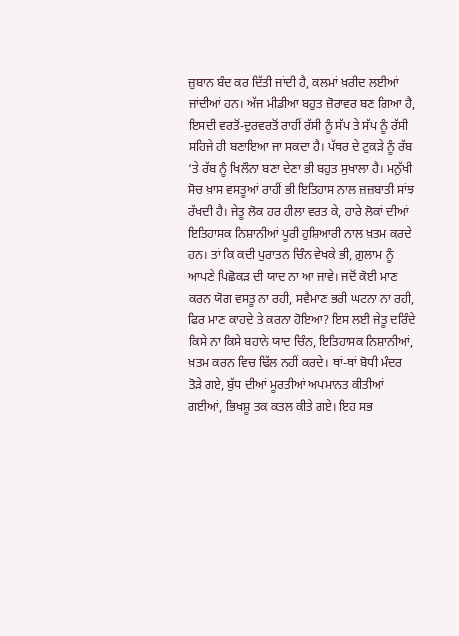ਜ਼ੁਬਾਨ ਬੰਦ ਕਰ ਦਿੱਤੀ ਜਾਂਦੀ ਹੈ, ਕਲਮਾਂ ਖ਼ਰੀਦ ਲਈਆਂ ਜਾਂਦੀਆਂ ਹਨ। ਅੱਜ ਮੀਡੀਆ ਬਹੁਤ ਜ਼ੋਰਾਵਰ ਬਣ ਗਿਆ ਹੈ, ਇਸਦੀ ਵਰਤੋਂ-ਦੁਰਵਰਤੋਂ ਰਾਹੀਂ ਰੱਸੀ ਨੂੰ ਸੱਪ ਤੇ ਸੱਪ ਨੂੰ ਰੱਸੀ ਸਹਿਜੇ ਹੀ ਬਣਾਇਆ ਜਾ ਸਕਦਾ ਹੈ। ਪੱਥਰ ਦੇ ਟੁਕੜੇ ਨੂੰ ਰੱਬ ‘ਤੇ ਰੱਬ ਨੂੰ ਖਿਲੌਨਾ ਬਣਾ ਦੇਣਾ ਭੀ ਬਹੁਤ ਸੁਖਾਲਾ ਹੈ। ਮਨੁੱਖੀ ਸੋਚ ਖ਼ਾਸ ਵਸਤੂਆਂ ਰਾਹੀਂ ਭੀ ਇਤਿਹਾਸ ਨਾਲ ਜ਼ਜ਼ਬਾਤੀ ਸਾਂਝ ਰੱਖਦੀ ਹੈ। ਜੇਤੂ ਲੋਕ ਹਰ ਹੀਲਾ ਵਰਤ ਕੇ, ਹਾਰੇ ਲੋਕਾਂ ਦੀਆਂ ਇਤਿਹਾਸਕ ਨਿਸ਼ਾਨੀਆਂ ਪੂਰੀ ਹੁਸ਼ਿਆਰੀ ਨਾਲ ਖ਼ਤਮ ਕਰਦੇ ਹਨ। ਤਾਂ ਕਿ ਕਦੀ ਪੁਰਾਤਨ ਚਿੰਨ ਵੇਖਕੇ ਭੀ, ਗ਼ੁਲਾਮ ਨੂੰ ਆਪਣੇ ਪਿਛੋਕੜ ਦੀ ਯਾਦ ਨਾ ਆ ਜਾਵੇ। ਜਦੋਂ ਕੋਈ ਮਾਣ ਕਰਨ ਯੋਗ ਵਸਤੂ ਨਾ ਰਹੀ, ਸਵੈਮਾਣ ਭਰੀ ਘਟਨਾ ਨਾ ਰਹੀ, ਫਿਰ ਮਾਣ ਕਾਹਦੇ ਤੇ ਕਰਨਾ ਹੋਇਆ? ਇਸ ਲਈ ਜੇਤੂ ਦਰਿੰਦੇ ਕਿਸੇ ਨਾ ਕਿਸੇ ਬਹਾਨੇ ਯਾਦ ਚਿੰਨ, ਇਤਿਹਾਸਕ ਨਿਸ਼ਾਨੀਆਂ, ਖ਼ਤਮ ਕਰਨ ਵਿਚ ਢਿੱਲ ਨਹੀਂ ਕਰਦੇ। ਥਾਂ-ਥਾਂ ਬੋਧੀ ਮੰਦਰ ਤੋੜੇ ਗਏ, ਬੁੱਧ ਦੀਆਂ ਮੂਰਤੀਆਂ ਅਪਮਾਨਤ ਕੀਤੀਆਂ ਗਈਆਂ, ਭਿਖਸ਼ੂ ਤਕ ਕਤਲ ਕੀਤੇ ਗਏ। ਇਹ ਸਭ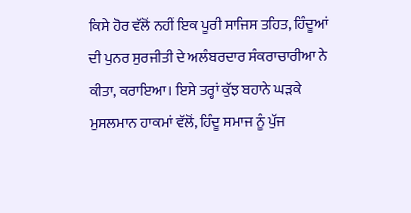ਕਿਸੇ ਹੋਰ ਵੱਲੋਂ ਨਹੀਂ ਇਕ ਪੂਰੀ ਸਾਜਿਸ ਤਹਿਤ, ਹਿੰਦੂਆਂ ਦੀ ਪੁਨਰ ਸੁਰਜੀਤੀ ਦੇ ਅਲੰਬਰਦਾਰ ਸੰਕਰਾਚਾਰੀਆ ਨੇ ਕੀਤਾ, ਕਰਾਇਆ। ਇਸੇ ਤਰ੍ਹਾਂ ਕੁੱਝ ਬਹਾਨੇ ਘੜਕੇ ਮੁਸਲਮਾਨ ਹਾਕਮਾਂ ਵੱਲੋਂ, ਹਿੰਦੂ ਸਮਾਜ ਨੂੰ ਪੁੱਜ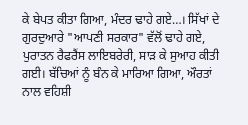ਕੇ ਬੇਪਤ ਕੀਤਾ ਗਿਆ, ਮੰਦਰ ਢਾਹੇ ਗਏ…। ਸਿੱਖਾਂ ਦੇ ਗੁਰਦੁਆਰੇ "ਆਪਣੀ ਸਰਕਾਰ" ਵੱਲੋਂ ਢਾਹੇ ਗਏ, ਪੁਰਾਤਨ ਰੈਫਰੈਂਸ ਲਾਇਬਰੇਰੀ, ਸਾੜ ਕੇ ਸੁਆਹ ਕੀਤੀ ਗਈ। ਬੱਚਿਆਂ ਨੂੰ ਬੰਨ ਕੇ ਮਾਰਿਆ ਗਿਆ, ਔਰਤਾਂ ਨਾਲ ਵਹਿਸ਼ੀ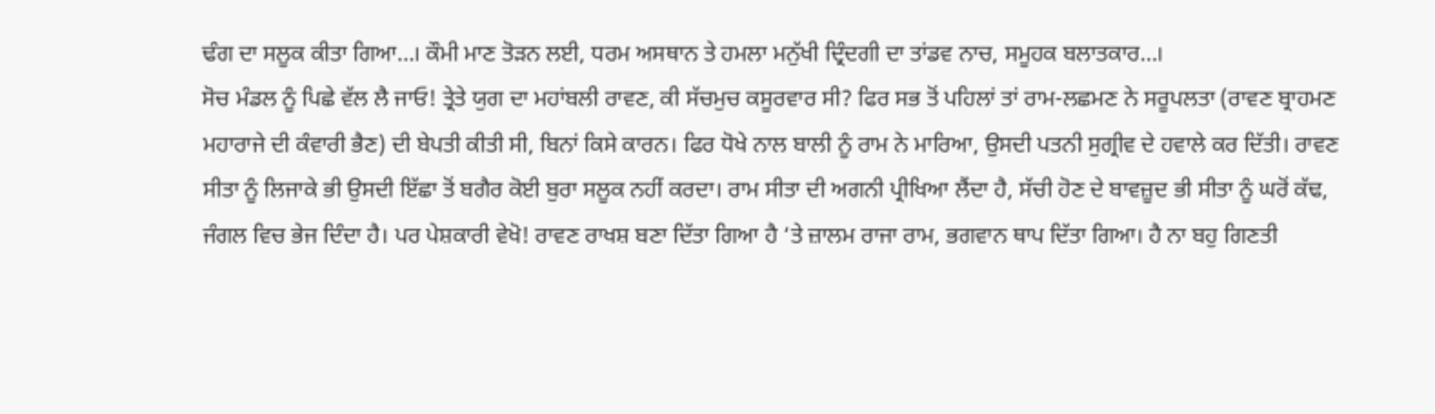ਢੰਗ ਦਾ ਸਲੂਕ ਕੀਤਾ ਗਿਆ…। ਕੌਮੀ ਮਾਣ ਤੋੜਨ ਲਈ, ਧਰਮ ਅਸਥਾਨ ਤੇ ਹਮਲਾ ਮਨੁੱਖੀ ਦ੍ਰਿੰਦਗੀ ਦਾ ਤਾਂਡਵ ਨਾਚ, ਸਮੂਹਕ ਬਲਾਤਕਾਰ…।
ਸੋਚ ਮੰਡਲ ਨੂੰ ਪਿਛੇ ਵੱਲ ਲੈ ਜਾਓ! ਤ੍ਰੇਤੇ ਯੁਗ ਦਾ ਮਹਾਂਬਲੀ ਰਾਵਣ, ਕੀ ਸੱਚਮੁਚ ਕਸੂਰਵਾਰ ਸੀ? ਫਿਰ ਸਭ ਤੋਂ ਪਹਿਲਾਂ ਤਾਂ ਰਾਮ-ਲਛਮਣ ਨੇ ਸਰੂਪਲਤਾ (ਰਾਵਣ ਬ੍ਰਾਹਮਣ ਮਹਾਰਾਜੇ ਦੀ ਕੰਵਾਰੀ ਭੈਣ) ਦੀ ਬੇਪਤੀ ਕੀਤੀ ਸੀ, ਬਿਨਾਂ ਕਿਸੇ ਕਾਰਨ। ਫਿਰ ਧੋਖੇ ਨਾਲ ਬਾਲੀ ਨੂੰ ਰਾਮ ਨੇ ਮਾਰਿਆ, ਉਸਦੀ ਪਤਨੀ ਸੁਗ੍ਰੀਵ ਦੇ ਹਵਾਲੇ ਕਰ ਦਿੱਤੀ। ਰਾਵਣ ਸੀਤਾ ਨੂੰ ਲਿਜਾਕੇ ਭੀ ਉਸਦੀ ਇੱਛਾ ਤੋਂ ਬਗੈਰ ਕੋਈ ਬੁਰਾ ਸਲੂਕ ਨਹੀਂ ਕਰਦਾ। ਰਾਮ ਸੀਤਾ ਦੀ ਅਗਨੀ ਪ੍ਰੀਖਿਆ ਲੈਂਦਾ ਹੈ, ਸੱਚੀ ਹੋਣ ਦੇ ਬਾਵਜ਼ੂਦ ਭੀ ਸੀਤਾ ਨੂੰ ਘਰੋਂ ਕੱਢ, ਜੰਗਲ ਵਿਚ ਭੇਜ ਦਿੰਦਾ ਹੈ। ਪਰ ਪੇਸ਼ਕਾਰੀ ਵੇਖੋ! ਰਾਵਣ ਰਾਖਸ਼ ਬਣਾ ਦਿੱਤਾ ਗਿਆ ਹੈ ‘ਤੇ ਜ਼ਾਲਮ ਰਾਜਾ ਰਾਮ, ਭਗਵਾਨ ਥਾਪ ਦਿੱਤਾ ਗਿਆ। ਹੈ ਨਾ ਬਹੁ ਗਿਣਤੀ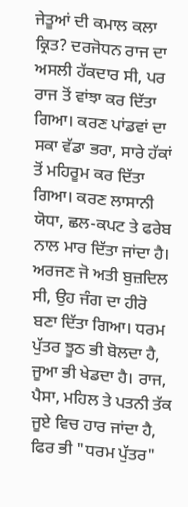ਜੇਤੂਆਂ ਦੀ ਕਮਾਲ ਕਲਾ ਕ੍ਰਿਤ? ਦਰਜੋਧਨ ਰਾਜ ਦਾ ਅਸਲੀ ਹੱਕਦਾਰ ਸੀ, ਪਰ ਰਾਜ ਤੋਂ ਵਾਂਝਾ ਕਰ ਦਿੱਤਾ ਗਿਆ। ਕਰਣ ਪਾਂਡਵਾਂ ਦਾ ਸਕਾ ਵੱਡਾ ਭਰਾ, ਸਾਰੇ ਹੱਕਾਂ ਤੋਂ ਮਹਿਰੂਮ ਕਰ ਦਿੱਤਾ ਗਿਆ। ਕਰਣ ਲਾਸਾਨੀ ਯੋਧਾ, ਛਲ-ਕਪਟ ਤੇ ਫਰੇਬ ਨਾਲ ਮਾਰ ਦਿੱਤਾ ਜਾਂਦਾ ਹੈ। ਅਰਜਣ ਜੋ ਅਤੀ ਬੁਜ਼ਦਿਲ ਸੀ, ਉਹ ਜੰਗ ਦਾ ਹੀਰੋ ਬਣਾ ਦਿੱਤਾ ਗਿਆ। ਧਰਮ ਪੁੱਤਰ ਝੂਠ ਭੀ ਬੋਲਦਾ ਹੈ, ਜੂਆ ਭੀ ਖੇਡਦਾ ਹੈ। ਰਾਜ, ਪੈਸਾ, ਮਹਿਲ ਤੇ ਪਤਨੀ ਤੱਕ ਜੂਏ ਵਿਚ ਹਾਰ ਜਾਂਦਾ ਹੈ, ਫਿਰ ਭੀ "ਧਰਮ ਪੁੱਤਰ"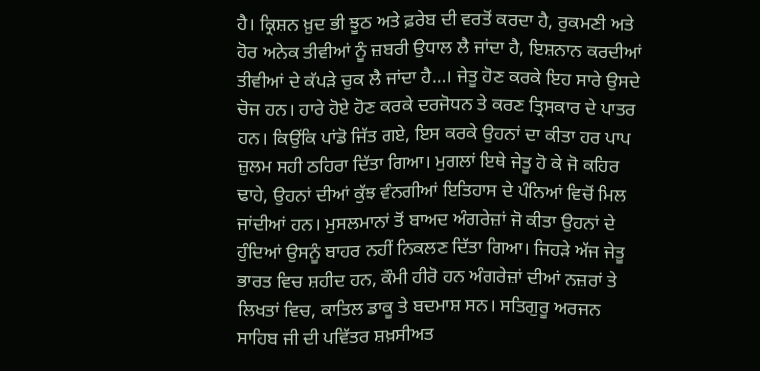ਹੈ। ਕ੍ਰਿਸ਼ਨ ਖ਼ੁਦ ਭੀ ਝੂਠ ਅਤੇ ਫ਼ਰੇਬ ਦੀ ਵਰਤੋਂ ਕਰਦਾ ਹੈ, ਰੁਕਮਣੀ ਅਤੇ ਹੋਰ ਅਨੇਕ ਤੀਵੀਆਂ ਨੂੰ ਜ਼ਬਰੀ ਉਧਾਲ ਲੈ ਜਾਂਦਾ ਹੈ, ਇਸ਼ਨਾਨ ਕਰਦੀਆਂ ਤੀਵੀਆਂ ਦੇ ਕੱਪੜੇ ਚੁਕ ਲੈ ਜਾਂਦਾ ਹੈ…। ਜੇਤੂ ਹੋਣ ਕਰਕੇ ਇਹ ਸਾਰੇ ਉਸਦੇ ਚੋਜ ਹਨ। ਹਾਰੇ ਹੋਏ ਹੋਣ ਕਰਕੇ ਦਰਜੋਧਨ ਤੇ ਕਰਣ ਤ੍ਰਿਸਕਾਰ ਦੇ ਪਾਤਰ ਹਨ। ਕਿਉਂਕਿ ਪਾਂਡੋ ਜਿੱਤ ਗਏ, ਇਸ ਕਰਕੇ ਉਹਨਾਂ ਦਾ ਕੀਤਾ ਹਰ ਪਾਪ ਜ਼ੁਲਮ ਸਹੀ ਠਹਿਰਾ ਦਿੱਤਾ ਗਿਆ। ਮੁਗਲਾਂ ਇਥੇ ਜੇਤੂ ਹੋ ਕੇ ਜੋ ਕਹਿਰ ਢਾਹੇ, ਉਹਨਾਂ ਦੀਆਂ ਕੁੱਝ ਵੰਨਗੀਆਂ ਇਤਿਹਾਸ ਦੇ ਪੰਨਿਆਂ ਵਿਚੋਂ ਮਿਲ ਜਾਂਦੀਆਂ ਹਨ। ਮੁਸਲਮਾਨਾਂ ਤੋਂ ਬਾਅਦ ਅੰਗਰੇਜ਼ਾਂ ਜੋ ਕੀਤਾ ਉਹਨਾਂ ਦੇ ਹੁੰਦਿਆਂ ਉਸਨੂੰ ਬਾਹਰ ਨਹੀਂ ਨਿਕਲਣ ਦਿੱਤਾ ਗਿਆ। ਜਿਹੜੇ ਅੱਜ ਜੇਤੂ ਭਾਰਤ ਵਿਚ ਸ਼ਹੀਦ ਹਨ, ਕੌਮੀ ਹੀਰੋ ਹਨ ਅੰਗਰੇਜ਼ਾਂ ਦੀਆਂ ਨਜ਼ਰਾਂ ਤੇ ਲਿਖਤਾਂ ਵਿਚ, ਕਾਤਿਲ ਡਾਕੂ ਤੇ ਬਦਮਾਸ਼ ਸਨ। ਸਤਿਗੁਰੂ ਅਰਜਨ ਸਾਹਿਬ ਜੀ ਦੀ ਪਵਿੱਤਰ ਸ਼ਖ਼ਸੀਅਤ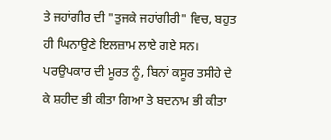ਤੇ ਜਹਾਂਗੀਰ ਦੀ "ਤੁਜਕੇ ਜਹਾਂਗੀਰੀ" ਵਿਚ, ਬਹੁਤ ਹੀ ਘਿਨਾਉਣੇ ਇਲਜ਼ਾਮ ਲਾਏ ਗਏ ਸਨ। ਪਰਉਪਕਾਰ ਦੀ ਮੂਰਤ ਨੂੰ, ਬਿਨਾਂ ਕਸੂਰ ਤਸੀਹੇ ਦੇ ਕੇ ਸ਼ਹੀਦ ਭੀ ਕੀਤਾ ਗਿਆ ਤੇ ਬਦਨਾਮ ਭੀ ਕੀਤਾ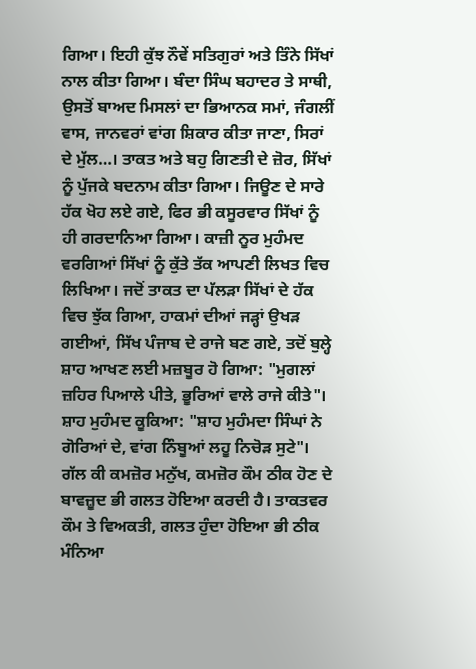ਗਿਆ। ਇਹੀ ਕੁੱਝ ਨੌਵੇਂ ਸਤਿਗੁਰਾਂ ਅਤੇ ਤਿੰਨੇ ਸਿੱਖਾਂ ਨਾਲ ਕੀਤਾ ਗਿਆ। ਬੰਦਾ ਸਿੰਘ ਬਹਾਦਰ ਤੇ ਸਾਥੀ, ਉਸਤੋਂ ਬਾਅਦ ਮਿਸਲਾਂ ਦਾ ਭਿਆਨਕ ਸਮਾਂ, ਜੰਗਲੀਂ ਵਾਸ, ਜਾਨਵਰਾਂ ਵਾਂਗ ਸ਼ਿਕਾਰ ਕੀਤਾ ਜਾਣਾ, ਸਿਰਾਂ ਦੇ ਮੁੱਲ…। ਤਾਕਤ ਅਤੇ ਬਹੁ ਗਿਣਤੀ ਦੇ ਜ਼ੋਰ, ਸਿੱਖਾਂ ਨੂੰ ਪੁੱਜਕੇ ਬਦਨਾਮ ਕੀਤਾ ਗਿਆ। ਜਿਊਣ ਦੇ ਸਾਰੇ ਹੱਕ ਖੋਹ ਲਏ ਗਏ, ਫਿਰ ਭੀ ਕਸੂਰਵਾਰ ਸਿੱਖਾਂ ਨੂੰ ਹੀ ਗਰਦਾਨਿਆ ਗਿਆ। ਕਾਜ਼ੀ ਨੂਰ ਮੁਹੰਮਦ ਵਰਗਿਆਂ ਸਿੱਖਾਂ ਨੂੰ ਕੁੱਤੇ ਤੱਕ ਆਪਣੀ ਲਿਖਤ ਵਿਚ ਲਿਖਿਆ। ਜਦੋਂ ਤਾਕਤ ਦਾ ਪੱਲੜਾ ਸਿੱਖਾਂ ਦੇ ਹੱਕ ਵਿਚ ਝੁੱਕ ਗਿਆ, ਹਾਕਮਾਂ ਦੀਆਂ ਜੜ੍ਹਾਂ ਉਖੜ ਗਈਆਂ, ਸਿੱਖ ਪੰਜਾਬ ਦੇ ਰਾਜੇ ਬਣ ਗਏ, ਤਦੋਂ ਬੁਲ੍ਹੇ ਸ਼ਾਹ ਆਖਣ ਲਈ ਮਜ਼ਬੂਰ ਹੋ ਗਿਆ: "ਮੁਗਲਾਂ ਜ਼ਹਿਰ ਪਿਆਲੇ ਪੀਤੇ, ਭੂਰਿਆਂ ਵਾਲੇ ਰਾਜੇ ਕੀਤੇ"। ਸ਼ਾਹ ਮੁਹੰਮਦ ਕੂਕਿਆ: "ਸ਼ਾਹ ਮੁਹੰਮਦਾ ਸਿੰਘਾਂ ਨੇ ਗੋਰਿਆਂ ਦੇ, ਵਾਂਗ ਨਿੰਬੂਆਂ ਲਹੂ ਨਿਚੋੜ ਸੁਟੇ"। ਗੱਲ ਕੀ ਕਮਜ਼ੋਰ ਮਨੁੱਖ, ਕਮਜ਼ੋਰ ਕੌਮ ਠੀਕ ਹੋਣ ਦੇ ਬਾਵਜ਼ੂਦ ਭੀ ਗਲਤ ਹੋਇਆ ਕਰਦੀ ਹੈ। ਤਾਕਤਵਰ ਕੌਮ ਤੇ ਵਿਅਕਤੀ, ਗਲਤ ਹੁੰਦਾ ਹੋਇਆ ਭੀ ਠੀਕ ਮੰਨਿਆ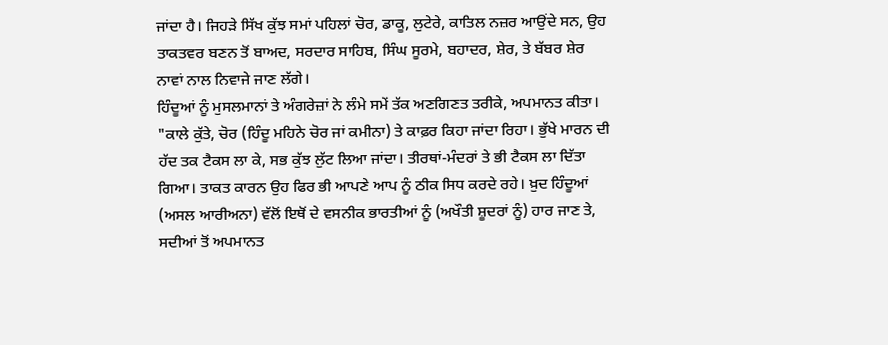ਜਾਂਦਾ ਹੈ। ਜਿਹੜੇ ਸਿੱਖ ਕੁੱਝ ਸਮਾਂ ਪਹਿਲਾਂ ਚੋਰ, ਡਾਕੂ, ਲੁਟੇਰੇ, ਕਾਤਿਲ ਨਜ਼ਰ ਆਉਂਦੇ ਸਨ, ਉਹ ਤਾਕਤਵਰ ਬਣਨ ਤੋਂ ਬਾਅਦ, ਸਰਦਾਰ ਸਾਹਿਬ, ਸਿੰਘ ਸੂਰਮੇ, ਬਹਾਦਰ, ਸ਼ੇਰ, ਤੇ ਬੱਬਰ ਸ਼ੇਰ ਨਾਵਾਂ ਨਾਲ ਨਿਵਾਜੇ ਜਾਣ ਲੱਗੇ।
ਹਿੰਦੂਆਂ ਨੂੰ ਮੁਸਲਮਾਨਾਂ ਤੇ ਅੰਗਰੇਜ਼ਾਂ ਨੇ ਲੰਮੇ ਸਮੇਂ ਤੱਕ ਅਣਗਿਣਤ ਤਰੀਕੇ, ਅਪਮਾਨਤ ਕੀਤਾ। "ਕਾਲੇ ਕੁੱਤੇ, ਚੋਰ (ਹਿੰਦੂ ਮਹਿਨੇ ਚੋਰ ਜਾਂ ਕਮੀਨਾ) ਤੇ ਕਾਫ਼ਰ ਕਿਹਾ ਜਾਂਦਾ ਰਿਹਾ। ਭੁੱਖੇ ਮਾਰਨ ਦੀ ਹੱਦ ਤਕ ਟੈਕਸ ਲਾ ਕੇ, ਸਭ ਕੁੱਝ ਲੁੱਟ ਲਿਆ ਜਾਂਦਾ। ਤੀਰਥਾਂ-ਮੰਦਰਾਂ ਤੇ ਭੀ ਟੈਕਸ ਲਾ ਦਿੱਤਾ ਗਿਆ। ਤਾਕਤ ਕਾਰਨ ਉਹ ਫਿਰ ਭੀ ਆਪਣੇ ਆਪ ਨੂੰ ਠੀਕ ਸਿਧ ਕਰਦੇ ਰਹੇ। ਖ਼ੁਦ ਹਿੰਦੂਆਂ (ਅਸਲ ਆਰੀਅਨਾ) ਵੱਲੋਂ ਇਥੋਂ ਦੇ ਵਸਨੀਕ ਭਾਰਤੀਆਂ ਨੂੰ (ਅਖੌਤੀ ਸ਼ੂਦਰਾਂ ਨੂੰ) ਹਾਰ ਜਾਣ ਤੇ, ਸਦੀਆਂ ਤੋਂ ਅਪਮਾਨਤ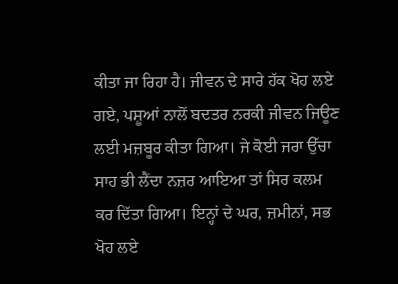ਕੀਤਾ ਜਾ ਰਿਹਾ ਹੈ। ਜੀਵਨ ਦੇ ਸਾਰੇ ਹੱਕ ਖੋਹ ਲਏ ਗਏ, ਪਸ਼ੂਆਂ ਨਾਲੋਂ ਬਦਤਰ ਨਰਕੀ ਜੀਵਨ ਜਿਊਣ ਲਈ ਮਜ਼ਬੂਰ ਕੀਤਾ ਗਿਆ। ਜੇ ਕੋਈ ਜਰਾ ਉੱਚਾ ਸਾਹ ਭੀ ਲੈਂਦਾ ਨਜ਼ਰ ਆਇਆ ਤਾਂ ਸਿਰ ਕਲਮ ਕਰ ਦਿੱਤਾ ਗਿਆ। ਇਨ੍ਹਾਂ ਦੇ ਘਰ, ਜ਼ਮੀਨਾਂ, ਸਭ ਖੋਹ ਲਏ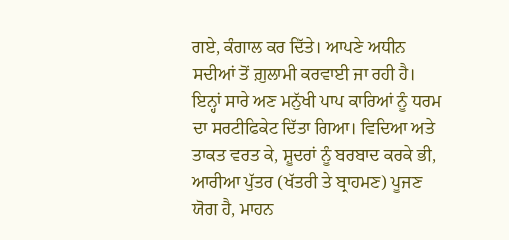ਗਏ, ਕੰਗਾਲ ਕਰ ਦਿੱਤੇ। ਆਪਣੇ ਅਧੀਨ ਸਦੀਆਂ ਤੋਂ ਗ਼ੁਲਾਮੀ ਕਰਵਾਈ ਜਾ ਰਹੀ ਹੈ। ਇਨ੍ਹਾਂ ਸਾਰੇ ਅਣ ਮਨੁੱਖੀ ਪਾਪ ਕਾਰਿਆਂ ਨੂੰ ਧਰਮ ਦਾ ਸਰਟੀਫਿਕੇਟ ਦਿੱਤਾ ਗਿਆ। ਵਿਦਿਆ ਅਤੇ ਤਾਕਤ ਵਰਤ ਕੇ, ਸ਼ੂਦਰਾਂ ਨੂੰ ਬਰਬਾਦ ਕਰਕੇ ਭੀ, ਆਰੀਆ ਪੁੱਤਰ (ਖੱਤਰੀ ਤੇ ਬ੍ਰਾਹਮਣ) ਪੂਜਣ ਯੋਗ ਹੈ, ਮਾਹਨ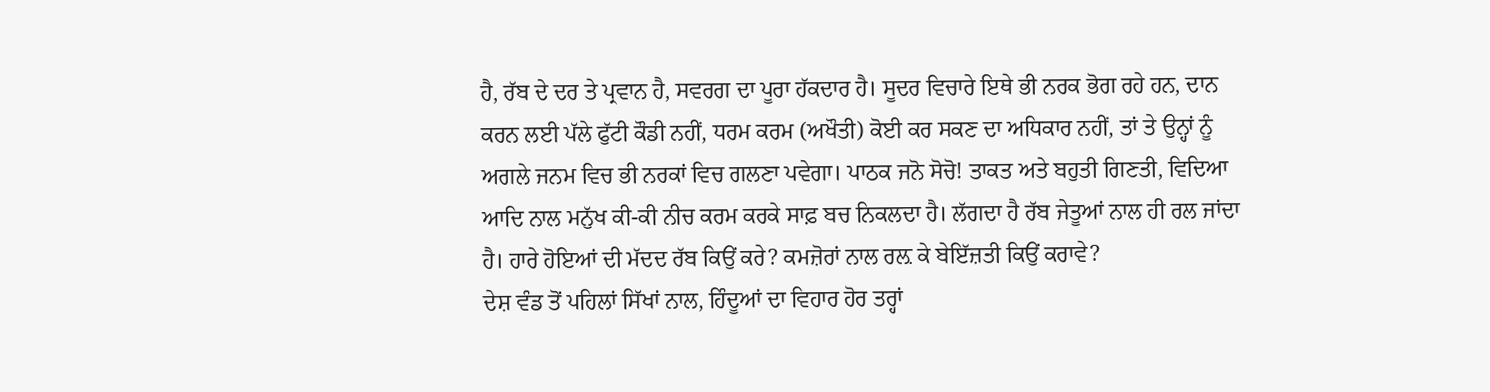ਹੈ, ਰੱਬ ਦੇ ਦਰ ਤੇ ਪ੍ਰਵਾਨ ਹੈ, ਸਵਰਗ ਦਾ ਪੂਰਾ ਹੱਕਦਾਰ ਹੈ। ਸੂਦਰ ਵਿਚਾਰੇ ਇਥੇ ਭੀ ਨਰਕ ਭੋਗ ਰਹੇ ਹਨ, ਦਾਨ ਕਰਨ ਲਈ ਪੱਲੇ ਫੁੱਟੀ ਕੌਡੀ ਨਹੀਂ, ਧਰਮ ਕਰਮ (ਅਖੌਤੀ) ਕੋਈ ਕਰ ਸਕਣ ਦਾ ਅਧਿਕਾਰ ਨਹੀਂ, ਤਾਂ ਤੇ ਉਨ੍ਹਾਂ ਨੂੰ ਅਗਲੇ ਜਨਮ ਵਿਚ ਭੀ ਨਰਕਾਂ ਵਿਚ ਗਲਣਾ ਪਵੇਗਾ। ਪਾਠਕ ਜਨੋ ਸੋਚੋ! ਤਾਕਤ ਅਤੇ ਬਹੁਤੀ ਗਿਣਤੀ, ਵਿਦਿਆ ਆਦਿ ਨਾਲ ਮਨੁੱਖ ਕੀ-ਕੀ ਨੀਚ ਕਰਮ ਕਰਕੇ ਸਾਫ਼ ਬਚ ਨਿਕਲਦਾ ਹੈ। ਲੱਗਦਾ ਹੈ ਰੱਬ ਜੇਤੂਆਂ ਨਾਲ ਹੀ ਰਲ ਜਾਂਦਾ ਹੈ। ਹਾਰੇ ਹੋਇਆਂ ਦੀ ਮੱਦਦ ਰੱਬ ਕਿਉਂ ਕਰੇ? ਕਮਜ਼ੋਰਾਂ ਨਾਲ ਰਲ਼ ਕੇ ਬੇਇੱਜ਼ਤੀ ਕਿਉਂ ਕਰਾਵੇ?
ਦੇਸ਼ ਵੰਡ ਤੋਂ ਪਹਿਲਾਂ ਸਿੱਖਾਂ ਨਾਲ, ਹਿੰਦੂਆਂ ਦਾ ਵਿਹਾਰ ਹੋਰ ਤਰ੍ਹਾਂ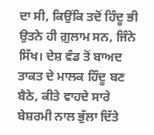ਦਾ ਸੀ, ਕਿਉਂਕਿ ਤਦੋਂ ਹਿੰਦੂ ਭੀ ਉਤਨੇ ਹੀ ਗ਼ੁਲਾਮ ਸਨ, ਜਿੰਨੇ ਸਿੱਖ। ਦੇਸ਼ ਵੰਡ ਤੋਂ ਬਾਅਦ ਤਾਕਤ ਦੇ ਮਾਲਕ ਹਿੰਦੂ ਬਣ ਬੈਠੇ, ਕੀਤੇ ਵਾਹਦੇ ਸਾਰੇ ਬੇਸ਼ਰਮੀ ਨਾਲ ਭੁੱਲਾ ਦਿੱਤੇ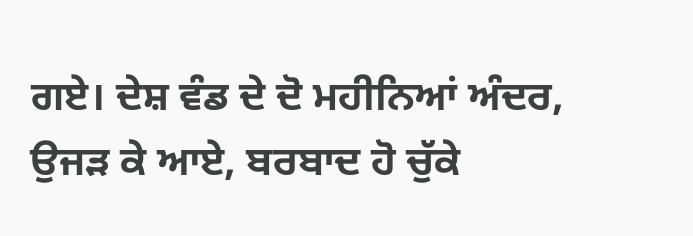ਗਏ। ਦੇਸ਼ ਵੰਡ ਦੇ ਦੋ ਮਹੀਨਿਆਂ ਅੰਦਰ, ਉਜੜ ਕੇ ਆਏ, ਬਰਬਾਦ ਹੋ ਚੁੱਕੇ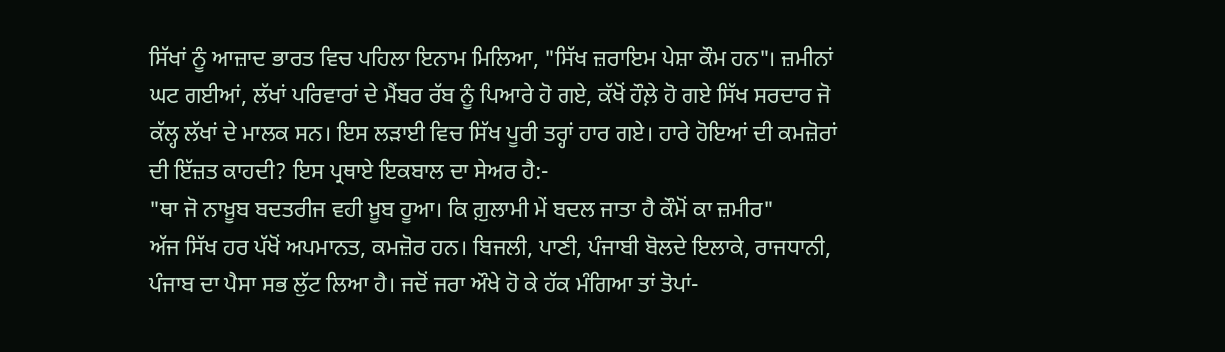ਸਿੱਖਾਂ ਨੂੰ ਆਜ਼ਾਦ ਭਾਰਤ ਵਿਚ ਪਹਿਲਾ ਇਨਾਮ ਮਿਲਿਆ, "ਸਿੱਖ ਜ਼ਰਾਇਮ ਪੇਸ਼ਾ ਕੌਮ ਹਨ"। ਜ਼ਮੀਨਾਂ ਘਟ ਗਈਆਂ, ਲੱਖਾਂ ਪਰਿਵਾਰਾਂ ਦੇ ਮੈਂਬਰ ਰੱਬ ਨੂੰ ਪਿਆਰੇ ਹੋ ਗਏ, ਕੱਖੋਂ ਹੌਲ਼ੇ ਹੋ ਗਏ ਸਿੱਖ ਸਰਦਾਰ ਜੋ ਕੱਲ੍ਹ ਲੱਖਾਂ ਦੇ ਮਾਲਕ ਸਨ। ਇਸ ਲੜਾਈ ਵਿਚ ਸਿੱਖ ਪੂਰੀ ਤਰ੍ਹਾਂ ਹਾਰ ਗਏ। ਹਾਰੇ ਹੋਇਆਂ ਦੀ ਕਮਜ਼ੋਰਾਂ ਦੀ ਇੱਜ਼ਤ ਕਾਹਦੀ? ਇਸ ਪ੍ਰਥਾਏ ਇਕਬਾਲ ਦਾ ਸੇਅਰ ਹੈ:-
"ਥਾ ਜੋ ਨਾਖ਼ੂਬ ਬਦਤਰੀਜ ਵਹੀ ਖ਼ੂਬ ਹੂਆ। ਕਿ ਗ਼ੁਲਾਮੀ ਮੇਂ ਬਦਲ ਜਾਤਾ ਹੈ ਕੌਮੋਂ ਕਾ ਜ਼ਮੀਰ"
ਅੱਜ ਸਿੱਖ ਹਰ ਪੱਖੋਂ ਅਪਮਾਨਤ, ਕਮਜ਼ੋਰ ਹਨ। ਬਿਜਲੀ, ਪਾਣੀ, ਪੰਜਾਬੀ ਬੋਲਦੇ ਇਲਾਕੇ, ਰਾਜਧਾਨੀ, ਪੰਜਾਬ ਦਾ ਪੈਸਾ ਸਭ ਲੁੱਟ ਲਿਆ ਹੈ। ਜਦੋਂ ਜਰਾ ਔਖੇ ਹੋ ਕੇ ਹੱਕ ਮੰਗਿਆ ਤਾਂ ਤੋਪਾਂ-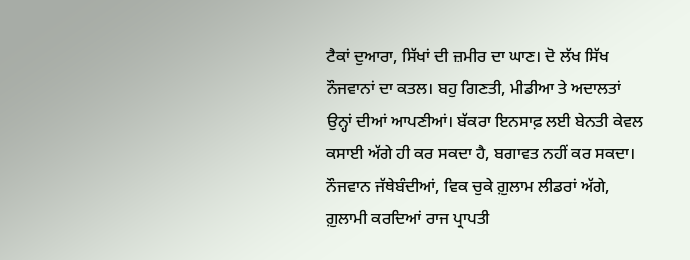ਟੈਕਾਂ ਦੁਆਰਾ, ਸਿੱਖਾਂ ਦੀ ਜ਼ਮੀਰ ਦਾ ਘਾਣ। ਦੋ ਲੱਖ ਸਿੱਖ ਨੌਜਵਾਨਾਂ ਦਾ ਕਤਲ। ਬਹੁ ਗਿਣਤੀ, ਮੀਡੀਆ ਤੇ ਅਦਾਲਤਾਂ ਉਨ੍ਹਾਂ ਦੀਆਂ ਆਪਣੀਆਂ। ਬੱਕਰਾ ਇਨਸਾਫ਼ ਲਈ ਬੇਨਤੀ ਕੇਵਲ ਕਸਾਈ ਅੱਗੇ ਹੀ ਕਰ ਸਕਦਾ ਹੈ, ਬਗਾਵਤ ਨਹੀਂ ਕਰ ਸਕਦਾ। ਨੌਜਵਾਨ ਜੱਥੇਬੰਦੀਆਂ, ਵਿਕ ਚੁਕੇ ਗ਼ੁਲਾਮ ਲੀਡਰਾਂ ਅੱਗੇ, ਗ਼ੁਲਾਮੀ ਕਰਦਿਆਂ ਰਾਜ ਪ੍ਰਾਪਤੀ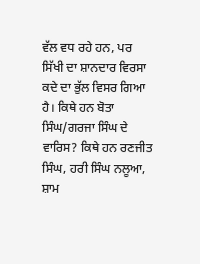ਵੱਲ ਵਧ ਰਹੇ ਹਨ, ਪਰ ਸਿੱਖੀ ਦਾ ਸ਼ਾਨਦਾਰ ਵਿਰਸਾ ਕਦੇ ਦਾ ਭੁੱਲ ਵਿਸਰ ਗਿਆ ਹੈ। ਕਿਥੇ ਹਨ ਬੋਤਾ ਸਿੰਘ/ਗਰਜਾ ਸਿੰਘ ਦੇ ਵਾਰਿਸ? ਕਿਥੇ ਹਨ ਰਣਜੀਤ ਸਿੰਘ, ਹਰੀ ਸਿੰਘ ਨਲੂਆ, ਸ਼ਾਮ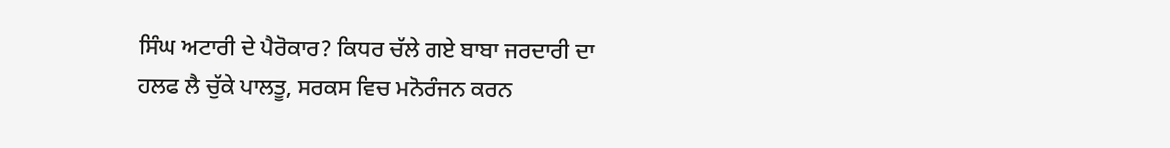ਸਿੰਘ ਅਟਾਰੀ ਦੇ ਪੈਰੋਕਾਰ? ਕਿਧਰ ਚੱਲੇ ਗਏ ਬਾਬਾ ਜਰਦਾਰੀ ਦਾ ਹਲਫ ਲੈ ਚੁੱਕੇ ਪਾਲਤੂ, ਸਰਕਸ ਵਿਚ ਮਨੋਰੰਜਨ ਕਰਨ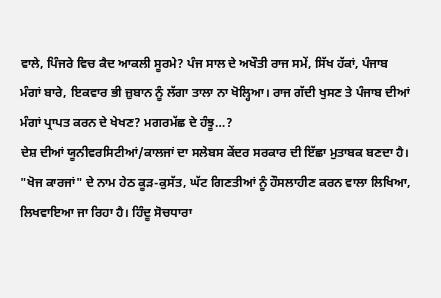ਵਾਲੇ, ਪਿੰਜਰੇ ਵਿਚ ਕੈਦ ਆਕਲੀ ਸੂਰਮੇ? ਪੰਜ ਸਾਲ ਦੇ ਅਖੌਤੀ ਰਾਜ ਸਮੇਂ, ਸਿੱਖ ਹੱਕਾਂ, ਪੰਜਾਬ ਮੰਗਾਂ ਬਾਰੇ, ਇਕਵਾਰ ਭੀ ਜ਼ੁਬਾਨ ਨੂੰ ਲੱਗਾ ਤਾਲਾ ਨਾ ਖੋਲ੍ਹਿਆ। ਰਾਜ ਗੱਦੀ ਖੁਸਣ ਤੇ ਪੰਜਾਬ ਦੀਆਂ ਮੰਗਾਂ ਪ੍ਰਾਪਤ ਕਰਨ ਦੇ ਖੇਖਣ? ਮਗਰਮੱਛ ਦੇ ਹੰਝੂ…?
ਦੇਸ਼ ਦੀਆਂ ਯੂਨੀਵਰਸਿਟੀਆਂ/ਕਾਲਜਾਂ ਦਾ ਸਲੇਬਸ ਕੇਂਦਰ ਸਰਕਾਰ ਦੀ ਇੱਛਾ ਮੁਤਾਬਕ ਬਣਦਾ ਹੈ। "ਖੋਜ ਕਾਰਜਾਂ" ਦੇ ਨਾਮ ਹੇਠ ਕੂੜ-ਕੁਸੱਤ, ਘੱਟ ਗਿਣਤੀਆਂ ਨੂੰ ਹੌਸਲਾਹੀਣ ਕਰਨ ਵਾਲਾ ਲਿਖਿਆ, ਲਿਖਵਾਇਆ ਜਾ ਰਿਹਾ ਹੈ। ਹਿੰਦੂ ਸੋਚਧਾਰਾ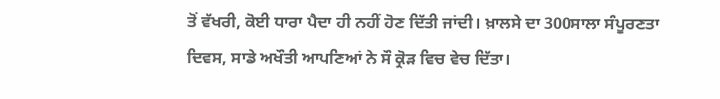ਤੋਂ ਵੱਖਰੀ, ਕੋਈ ਧਾਰਾ ਪੈਦਾ ਹੀ ਨਹੀਂ ਹੋਣ ਦਿੱਤੀ ਜਾਂਦੀ। ਖ਼ਾਲਸੇ ਦਾ 300ਸਾਲਾ ਸੰਪੂਰਣਤਾ ਦਿਵਸ, ਸਾਡੇ ਅਖੌਤੀ ਆਪਣਿਆਂ ਨੇ ਸੌ ਕ੍ਰੋੜ ਵਿਚ ਵੇਚ ਦਿੱਤਾ।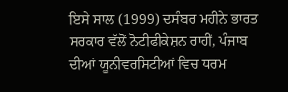ਇਸੇ ਸਾਲ (1999) ਦਸੰਬਰ ਮਹੀਨੇ ਭਾਰਤ ਸਰਕਾਰ ਵੱਲੋਂ ਨੋਟੀਫੀਕੇਸ਼ਨ ਰਾਹੀਂ, ਪੰਜਾਬ ਦੀਆਂ ਯੂਨੀਵਰਸਿਟੀਆਂ ਵਿਚ ਧਰਮ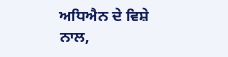ਅਧਿਐਨ ਦੇ ਵਿਸ਼ੇ ਨਾਲ,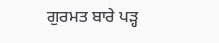ਗੁਰਮਤ ਬਾਰੇ ਪੜ੍ਹ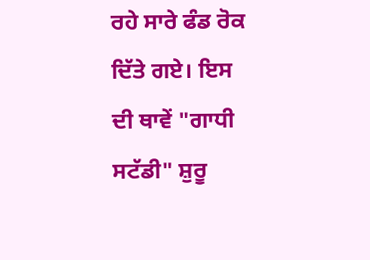ਰਹੇ ਸਾਰੇ ਫੰਡ ਰੋਕ ਦਿੱਤੇ ਗਏ। ਇਸ ਦੀ ਥਾਵੇਂ "ਗਾਧੀ ਸਟੱਡੀ" ਸ਼ੁਰੂ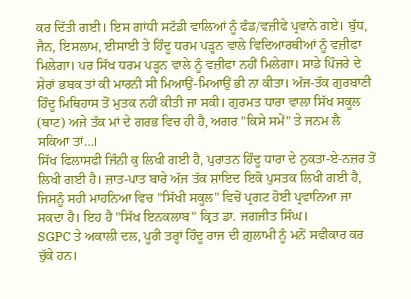ਕਰ ਦਿੱਤੀ ਗਈ। ਇਸ ਗਾਂਧੀ ਸਟੱਡੀ ਵਾਲਿਆਂ ਨੂੰ ਫੰਡ/ਵਜ਼ੀਫੇ ਪ੍ਰਵਾਨੇ ਗਏ। ਬੁੱਧ, ਜੈਨ, ਇਸਲਾਮ, ਈਸਾਈ ਤੇ ਹਿੰਦੂ ਧਰਮ ਪੜ੍ਹਨ ਵਾਲੇ ਵਿਦਿਆਰਥੀਆਂ ਨੂੰ ਵਜ਼ੀਫਾ ਮਿਲੇਗਾ। ਪਰ ਸਿੱਖ ਧਰਮ ਪੜ੍ਹਨ ਵਾਲੇ ਨੂੰ ਵਜ਼ੀਫਾ ਨਹੀਂ ਮਿਲੇਗਾ। ਸਾਡੇ ਪਿੰਜਰੇ ਦੇ ਸ਼ੇਰਾਂ ਭਬਕ ਤਾਂ ਕੀ ਮਾਰਨੀ ਸੀ ਮਿਆਉਂ-ਮਿਆਉਂ ਭੀ ਨਾ ਕੀਤਾ। ਅੱਜ-ਤੱਕ ਗੁਰਬਾਣੀ ਹਿੰਦੂ ਮਿਥਿਹਾਸ ਤੋਂ ਮੁਤਕ ਨਹੀਂ ਕੀਤੀ ਜਾ ਸਕੀ। ਗੁਰਮਤ ਧਾਰਾ ਵਾਲਾ ਸਿੱਖ ਸਕੂਲ (ਥਾਟ) ਅਜੇ ਤੱਕ ਮਾਂ ਦੇ ਗਰਭ ਵਿਚ ਹੀ ਹੈ, ਅਗਰ "ਕਿਸੇ ਸਮੇਂ" ਤੇ ਜਨਮ ਲੈ ਸਕਿਆ ਤਾਂ…।
ਸਿੱਖ ਫਿਲਾਸਫੀ ਜਿੰਨੀ ਕੁ ਲਿਖੀ ਗਈ ਹੈ, ਪੁਰਾਤਨ ਹਿੰਦੂ ਧਾਰਾ ਦੇ ਨੁਕਤਾ-ਏ-ਨਜ਼ਰ ਤੋਂ ਲਿਖੀ ਗਈ ਹੈ। ਜ਼ਾਤ-ਪਾਤ ਬਾਰੇ ਅੱਜ ਤੱਕ ਸ਼ਾਇਦ ਇਕੋ ਪੁਸਤਕ ਲਿਖੀ ਗਈ ਹੈ, ਜਿਸਨੂੰ ਸਹੀ ਮਾਹਨਿਆ ਵਿਚ "ਸਿੱਖੀ ਸਕੂਲ" ਵਿਚੋਂ ਪ੍ਰਗਟ ਹੋਈ ਪ੍ਰਵਾਨਿਆ ਜਾ ਸਕਦਾ ਹੈ। ਇਹ ਹੈ "ਸਿੱਖ ਇਨਕਲਾਬ" ਕ੍ਰਿਤ ਡਾ. ਜਗਜੀਤ ਸਿੰਘ।
SGPC ਤੇ ਅਕਾਲੀ ਦਲ, ਪੂਰੀ ਤਰ੍ਹਾਂ ਹਿੰਦੂ ਰਾਜ ਦੀ ਗ਼ੁਲਾਮੀ ਨੂੰ ਮਨੋਂ ਸਵੀਕਾਰ ਕਰ ਚੁੱਕੇ ਹਨ।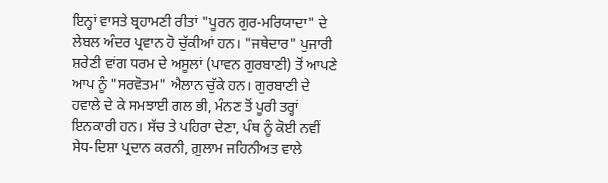ਇਨ੍ਹਾਂ ਵਾਸਤੇ ਬ੍ਰਹਾਮਣੀ ਰੀਤਾਂ "ਪੂਰਨ ਗੁਰ-ਮਰਿਯਾਦਾ" ਦੇ ਲੇਬਲ ਅੰਦਰ ਪ੍ਰਵਾਨ ਹੋ ਚੁੱਕੀਆਂ ਹਨ। "ਜਥੇਦਾਰ" ਪੁਜਾਰੀ ਸ਼ਰੇਣੀ ਵਾਂਗ ਧਰਮ ਦੇ ਅਸੂਲਾਂ (ਪਾਵਨ ਗੁਰਬਾਣੀ) ਤੋਂ ਆਪਣੇ ਆਪ ਨੂੰ "ਸਰਵੋਤਮ" ਐਲਾਨ ਚੁੱਕੇ ਹਨ। ਗੁਰਬਾਣੀ ਦੇ ਹਵਾਲੇ ਦੇ ਕੇ ਸਮਝਾਈ ਗਲ ਭੀ, ਮੰਨਣ ਤੋਂ ਪੂਰੀ ਤਰ੍ਹਾਂ ਇਨਕਾਰੀ ਹਨ। ਸੱਚ ਤੇ ਪਹਿਰਾ ਦੇਣਾ, ਪੰਥ ਨੂੰ ਕੋਈ ਨਵੀਂ ਸੇਧ-ਦਿਸ਼ਾ ਪ੍ਰਦਾਨ ਕਰਨੀ, ਗ਼ੁਲਾਮ ਜਹਿਨੀਅਤ ਵਾਲੇ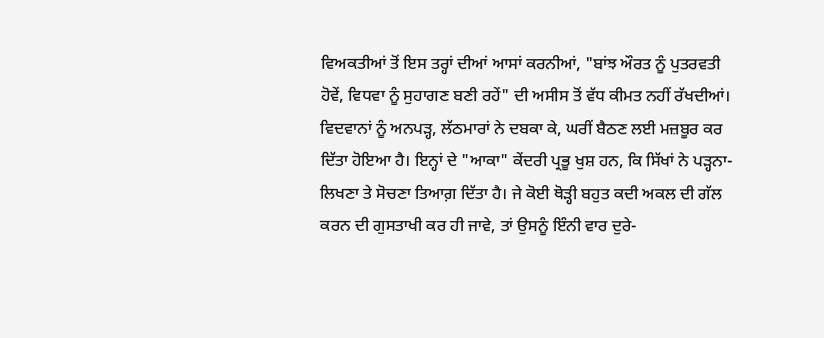ਵਿਅਕਤੀਆਂ ਤੋਂ ਇਸ ਤਰ੍ਹਾਂ ਦੀਆਂ ਆਸਾਂ ਕਰਨੀਆਂ, "ਬਾਂਝ ਔਰਤ ਨੂੰ ਪੁਤਰਵਤੀ ਹੋਵੇਂ, ਵਿਧਵਾ ਨੂੰ ਸੁਹਾਗਣ ਬਣੀ ਰਹੇਂ" ਦੀ ਅਸੀਸ ਤੋਂ ਵੱਧ ਕੀਮਤ ਨਹੀਂ ਰੱਖਦੀਆਂ। ਵਿਦਵਾਨਾਂ ਨੂੰ ਅਨਪੜ੍ਹ, ਲੱਠਮਾਰਾਂ ਨੇ ਦਬਕਾ ਕੇ, ਘਰੀਂ ਬੈਠਣ ਲਈ ਮਜ਼ਬੂਰ ਕਰ ਦਿੱਤਾ ਹੋਇਆ ਹੈ। ਇਨ੍ਹਾਂ ਦੇ "ਆਕਾ" ਕੇਂਦਰੀ ਪ੍ਰਭੂ ਖੁਸ਼ ਹਨ, ਕਿ ਸਿੱਖਾਂ ਨੇ ਪੜ੍ਹਨਾ-ਲਿਖਣਾ ਤੇ ਸੋਚਣਾ ਤਿਆਗ਼ ਦਿੱਤਾ ਹੈ। ਜੇ ਕੋਈ ਥੋੜ੍ਹੀ ਬਹੁਤ ਕਦੀ ਅਕਲ ਦੀ ਗੱਲ ਕਰਨ ਦੀ ਗੁਸਤਾਖੀ ਕਰ ਹੀ ਜਾਵੇ, ਤਾਂ ਉਸਨੂੰ ਇੰਨੀ ਵਾਰ ਦੁਰੇ-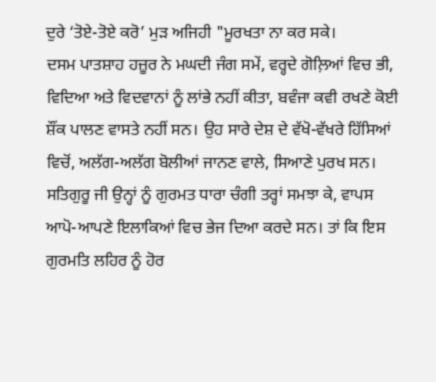ਦੁਰੇ ‘ਤੋਏ-ਤੋਏ ਕਰੋ’ ਮੁੜ ਅਜਿਹੀ "ਮੂਰਖਤਾ ਨਾ ਕਰ ਸਕੇ।
ਦਸਮ ਪਾਤਸ਼ਾਹ ਹਜ਼ੂਰ ਨੇ ਮਘਦੀ ਜੰਗ ਸਮੇਂ, ਵਰ੍ਹਦੇ ਗੋਲ਼ਿਆਂ ਵਿਚ ਭੀ, ਵਿਦਿਆ ਅਤੇ ਵਿਦਵਾਨਾਂ ਨੂੰ ਲਾਂਭੇ ਨਹੀਂ ਕੀਤਾ, ਬਵੰਜਾ ਕਵੀ ਰਖਣੇ ਕੋਈ ਸ਼ੌਂਕ ਪਾਲਣ ਵਾਸਤੇ ਨਹੀਂ ਸਨ। ਉਹ ਸਾਰੇ ਦੇਸ਼ ਦੇ ਵੱਖੋ-ਵੱਖਰੇ ਹਿੱਸਿਆਂ ਵਿਚੋਂ, ਅਲੱਗ-ਅਲੱਗ ਬੋਲੀਆਂ ਜਾਨਣ ਵਾਲੇ, ਸਿਆਣੇ ਪੁਰਖ ਸਨ। ਸਤਿਗੁਰੂ ਜੀ ਉਨ੍ਹਾਂ ਨੂੰ ਗੁਰਮਤ ਧਾਰਾ ਚੰਗੀ ਤਰ੍ਹਾਂ ਸਮਝਾ ਕੇ, ਵਾਪਸ ਆਪੋ-ਆਪਣੇ ਇਲਾਕਿਆਂ ਵਿਚ ਭੇਜ ਦਿਆ ਕਰਦੇ ਸਨ। ਤਾਂ ਕਿ ਇਸ ਗੁਰਮਤਿ ਲਹਿਰ ਨੂੰ ਹੋਰ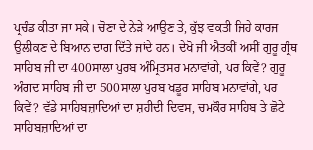ਪ੍ਰਚੰਡ ਕੀਤਾ ਜਾ ਸਕੇ। ਚੋਣਾ ਦੇ ਨੇੜੇ ਆਉਣ ਤੇ, ਕੁੱਝ ਵਕਤੀ ਜਿਹੇ ਕਾਰਜ ਉਲੀਕਣ ਦੇ ਬਿਆਨ ਦਾਗ ਦਿੱਤੇ ਜਾਂਦੇ ਹਨ। ਦੇਖੋ ਜੀ ਐਤਕੀਂ ਅਸੀਂ ਗੁਰੂ ਗ੍ਰੰਥ ਸਾਹਿਬ ਜੀ ਦਾ 400ਸਾਲਾ ਪੁਰਬ ਅੰਮ੍ਰਿਤਸਰ ਮਨਾਵਾਂਗੇ, ਪਰ ਕਿਵੇਂ? ਗੁਰੂ ਅੰਗਦ ਸਾਹਿਬ ਜੀ ਦਾ 500ਸਾਲਾ ਪੁਰਬ ਖਡੂਰ ਸਾਹਿਬ ਮਨਾਵਾਂਗੇ, ਪਰ ਕਿਵੇਂ? ਵੱਡੇ ਸਾਹਿਬਜ਼ਾਦਿਆਂ ਦਾ ਸ਼ਹੀਦੀ ਦਿਵਸ, ਚਮਕੌਰ ਸਾਹਿਬ ਤੇ ਛੋਟੇ ਸਾਹਿਬਜ਼ਾਦਿਆਂ ਦਾ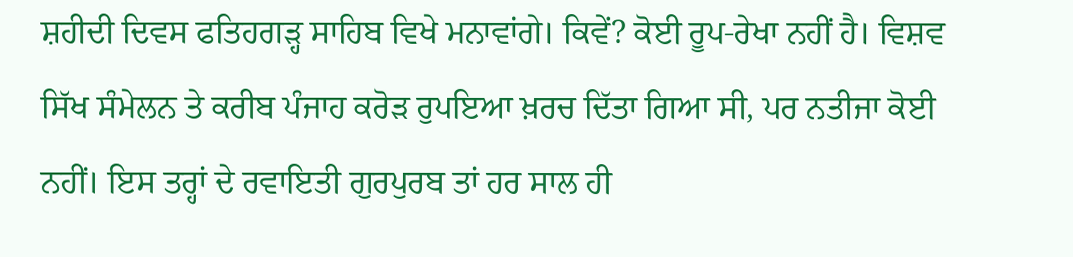ਸ਼ਹੀਦੀ ਦਿਵਸ ਫਤਿਹਗੜ੍ਹ ਸਾਹਿਬ ਵਿਖੇ ਮਨਾਵਾਂਗੇ। ਕਿਵੇਂ? ਕੋਈ ਰੂਪ-ਰੇਖਾ ਨਹੀਂ ਹੈ। ਵਿਸ਼ਵ ਸਿੱਖ ਸੰਮੇਲਨ ਤੇ ਕਰੀਬ ਪੰਜਾਹ ਕਰੋੜ ਰੁਪਇਆ ਖ਼ਰਚ ਦਿੱਤਾ ਗਿਆ ਸੀ, ਪਰ ਨਤੀਜਾ ਕੋਈ ਨਹੀਂ। ਇਸ ਤਰ੍ਹਾਂ ਦੇ ਰਵਾਇਤੀ ਗੁਰਪੁਰਬ ਤਾਂ ਹਰ ਸਾਲ ਹੀ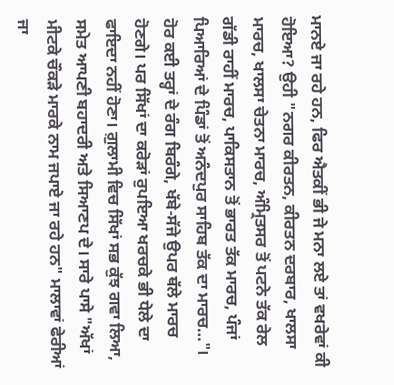ਮਾਨਏ ਜਾ ਰਹੇ ਹਨ, ਫਿਰ ਐਤਕੀਂ ਭੀ ਜੇ ਮਨਾ ਲਏ ਤਾਂ ਵਖਰੇਵਾਂ ਕੀ ਹੋਇਆ? ਉਹੀ "ਨਗਰ ਕੀਰਤਨ, ਕੀਰਤਨ ਦਰਬਾਰ, ਖਾਲਸਾ ਮਾਰਚ, ਖਾਲਸਾ ਚੇਤਨਾ ਮਾਰਚ, ਅੰਮ੍ਰਿਤਸਰ ਤੋਂ ਪਟਨੇ ਤੱਕ ਰੇਲ ਗੱਡੀ ਰਾਹੀਂ ਮਾਰਚ, ਪਾਕਿਸਤਾਨ ਤੋਂ ਭਾਰਤ ਤੱਕ ਮਾਰਚ, ਪੰਜਾਂ ਪਿਆਰਿਆਂ ਦੇ ਪਿੰਡਾਂ ਤੋਂ ਅਨੰਦਪੁਰ ਸਾਹਿਬ ਤੱਕ ਦਾ ਮਾਰਚ…"। ਹੋਰ ਕਈ ਤਰ੍ਹਾਂ ਦੇ ਰੰਗ ਬਿਰੰਗੇ, ਖੱਬੇ-ਸੱਜੇ ਉਪਰ ਥੱਲੇ ਮਾਰਚ ਹੋਣਗੇ। ਪਰ ਸਿੱਖਾਂ ਦਾ ਕਰੋੜਾਂ ਰੁਪਇਆ ਖਰਚਕੇ ਭੀ ਧੇਲੇ ਦਾ ਫਾਇਦਾ ਨਹੀਂ ਹੋਣਾ। ਗ਼ੁਲਾਮੀ ਵਿਚ ਸਿੱਖਾਂ ਸਭ ਕੁੱਝ ਗਵਾ ਲਿਆ, ਸਮੇਤ ਆਪਣੀ ਬਹਾਦਰੀ ਅਤੇ ਸਿਆਣਪ ਦੇ। ਸਾਰੇ ਪਾਸੇ "ਅੱਖਾਂ ਮੀਟਕੇ ਚੌਕੜੇ ਮਾਰਕੇ ਨਾਮ ਜਪਾਏ ਜਾ ਰਹੇ ਹਨ" ਮਾਲਾਵਾਂ ਫੇਰੀਆਂ ਜਾ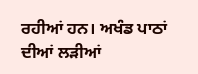ਰਹੀਆਂ ਹਨ। ਅਖੰਡ ਪਾਠਾਂ ਦੀਆਂ ਲੜੀਆਂ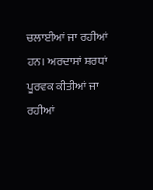ਚਲਾਈਆਂ ਜਾ ਰਹੀਆਂ ਹਨ। ਅਰਦਾਸਾਂ ਸ਼ਰਧਾਂ ਪੂਰਵਕ ਕੀਤੀਆਂ ਜਾ ਰਹੀਆਂ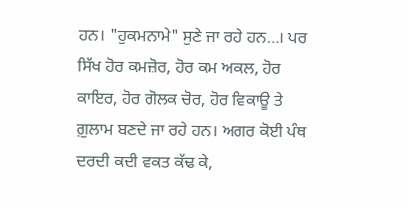ਹਨ। "ਹੁਕਮਨਾਮੇ" ਸੁਣੇ ਜਾ ਰਹੇ ਹਨ…। ਪਰ ਸਿੱਖ ਹੋਰ ਕਮਜ਼ੋਰ, ਹੋਰ ਕਮ ਅਕਲ, ਹੋਰ ਕਾਇਰ, ਹੋਰ ਗੋਲਕ ਚੋਰ, ਹੋਰ ਵਿਕਾਊ ਤੇ ਗ਼ੁਲਾਮ ਬਣਦੇ ਜਾ ਰਹੇ ਹਨ। ਅਗਰ ਕੋਈ ਪੰਥ ਦਰਦੀ ਕਦੀ ਵਕਤ ਕੱਢ ਕੇ,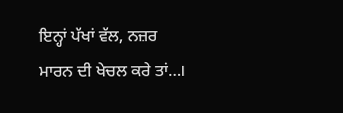ਇਨ੍ਹਾਂ ਪੱਖਾਂ ਵੱਲ, ਨਜ਼ਰ ਮਾਰਨ ਦੀ ਖੇਚਲ ਕਰੇ ਤਾਂ…।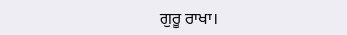ਗੁਰੂ ਰਾਖਾ।